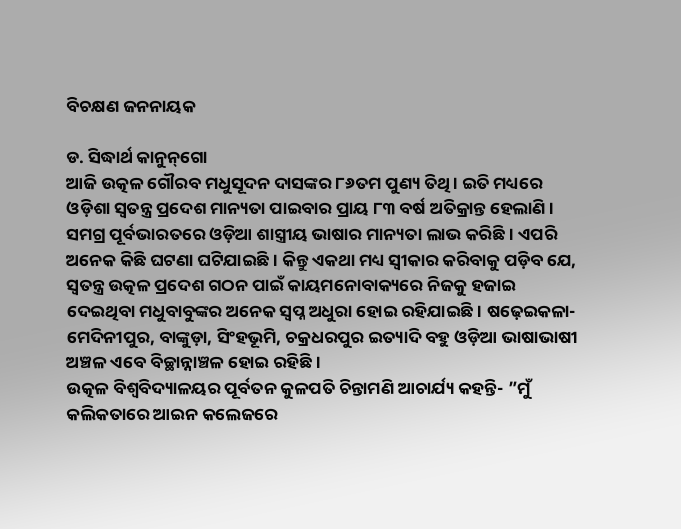ବିଚକ୍ଷଣ ଜନନାୟକ

ଡ. ସିଦ୍ଧାର୍ଥ କାନୁନ୍‌ଗୋ
ଆଜି ଉତ୍କଳ ଗୌରବ ମଧୁସୂଦନ ଦାସଙ୍କର ୮୬ତମ ପୁଣ୍ୟ ତିଥି। ଇତି ମଧ୍ୟରେ ଓଡ଼ିଶା ସ୍ବତନ୍ତ୍ର ପ୍ରଦେଶ ମାନ୍ୟତା ପାଇବାର ପ୍ରାୟ ୮୩ ବର୍ଷ ଅତିକ୍ରାନ୍ତ ହେଲାଣି। ସମଗ୍ର ପୂର୍ବଭାରତରେ ଓଡ଼ିଆ ଶାସ୍ତ୍ରୀୟ ଭାଷାର ମାନ୍ୟତା ଲାଭ କରିଛି। ଏପରି ଅନେକ କିଛି ଘଟଣା ଘଟିଯାଇଛି। କିନ୍ତୁ ଏକଥା ମଧ୍ୟ ସ୍ବୀକାର କରିବାକୁ ପଡ଼ିବ ଯେ, ସ୍ବତନ୍ତ୍ର ଉତ୍କଳ ପ୍ରଦେଶ ଗଠନ ପାଇଁ କାୟମନୋବାକ୍ୟରେ ନିଜକୁ ହଜାଇ ଦେଇଥିବା ମଧୁବାବୁଙ୍କର ଅନେକ ସ୍ବପ୍ନ ଅଧୁରା ହୋଇ ରହିଯାଇଛି। ଷଢ଼େଇକଳା- ମେଦିନୀପୁର, ବାଙ୍କୁଡ଼ା, ସିଂହଭୂମି, ଚକ୍ରଧରପୁର ଇତ୍ୟାଦି ବହୁ ଓଡ଼ିଆ ଭାଷାଭାଷୀ ଅଞ୍ଚଳ ଏବେ ବିଚ୍ଛାନ୍ନାଞ୍ଚଳ ହୋଇ ରହିଛି।
ଉତ୍କଳ ବିଶ୍ୱବିଦ୍ୟାଳୟର ପୂର୍ବତନ କୁଳପତି ଚିନ୍ତାମଣି ଆଚାର୍ଯ୍ୟ କହନ୍ତି- ”ମୁଁ କଲିକତାରେ ଆଇନ କଲେଜରେ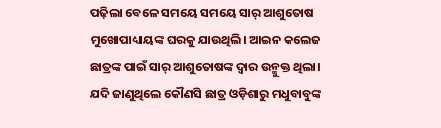ପଢ଼ିଲା ବେଳେ ସମୟେ ସମୟେ ସାର୍‌ ଆଶୁତୋଷ ମୁଖୋପାଧ୍ୟାୟଙ୍କ ଘରକୁ ଯାଉଥିଲି। ଆଇନ କଲେଜ ଛାତ୍ରଙ୍କ ପାଇଁ ସାର୍‌ ଆଶୁତୋଷଙ୍କ ଦ୍ୱାର ଉନ୍ମୁକ୍ତ ଥିଲା। ଯଦି ଜାଣୁଥିଲେ କୌଣସି ଛାତ୍ର ଓଡ଼ିଶାରୁ ମଧୁବାବୁଙ୍କ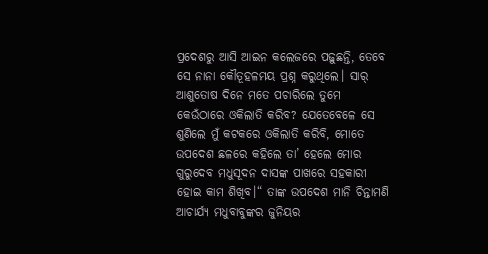ପ୍ରଦେଶରୁ ଆସି ଆଇନ କଲେଜରେ ପଢ଼ୁଛନ୍ତି, ତେବେ ସେ ନାନା କୌତୂହଳମୟ ପ୍ରଶ୍ନ କରୁଥିଲେ। ସାର୍‌ ଆଶୁତୋଷ ଦିନେ ମତେ ପଚାରିଲେ ତୁମେ କେଉଁଠାରେ ଓକିଲାତି କରିବ? ଯେତେବେଳେ ସେ ଶୁଣିଲେ ମୁଁ କଟକରେ ଓକିଲାତି କରିବି, ମୋତେ ଉପଦେଶ ଛଳରେ କହିଲେ ତା’ ହେଲେ ମୋର ଗୁରୁଦେବ ମଧୁସୂଦନ ଦାସଙ୍କ ପାଖରେ ସହକାରୀ ହୋଇ କାମ ଶିଖିବ।“ ତାଙ୍କ ଉପଦେଶ ମାନି ଚିନ୍ତାମଣି ଆଚାର୍ଯ୍ୟ ମଧୁବାବୁଙ୍କର ଜୁନିୟର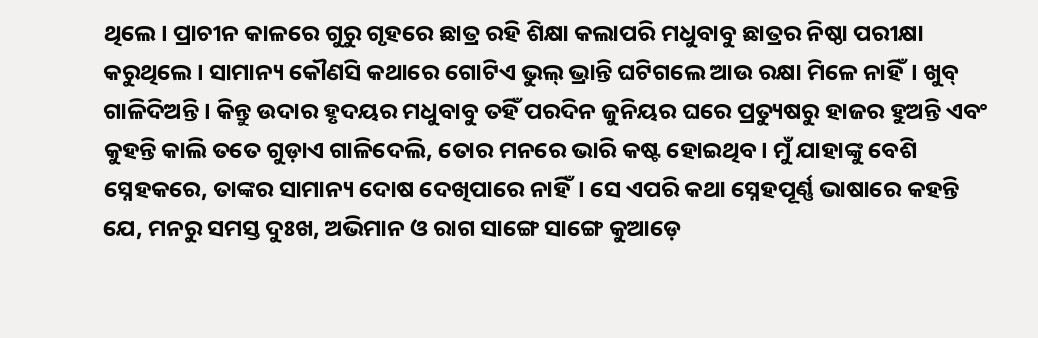ଥିଲେ। ପ୍ରାଚୀନ କାଳରେ ଗୁରୁ ଗୃହରେ ଛାତ୍ର ରହି ଶିକ୍ଷା କଲାପରି ମଧୁବାବୁ ଛାତ୍ରର ନିଷ୍ଠା ପରୀକ୍ଷା କରୁଥିଲେ। ସାମାନ୍ୟ କୌଣସି କଥାରେ ଗୋଟିଏ ଭୁଲ୍‌ ଭ୍ରାନ୍ତି ଘଟିଗଲେ ଆଉ ରକ୍ଷା ମିଳେ ନାହିଁ। ଖୁବ୍‌ ଗାଳିଦିଅନ୍ତି। କିନ୍ତୁ ଉଦାର ହୃଦୟର ମଧୁବାବୁ ତହିଁ ପରଦିନ ଜୁନିୟର ଘରେ ପ୍ରତ୍ୟୁଷରୁ ହାଜର ହୁଅନ୍ତି ଏବଂ କୁହନ୍ତି କାଲି ତତେ ଗୁଡ଼ାଏ ଗାଳିଦେଲି, ତୋର ମନରେ ଭାରି କଷ୍ଟ ହୋଇଥିବ। ମୁଁ ଯାହାଙ୍କୁ ବେଶି ସ୍ନେହକରେ, ତାଙ୍କର ସାମାନ୍ୟ ଦୋଷ ଦେଖିପାରେ ନାହିଁ। ସେ ଏପରି କଥା ସ୍ନେହପୂର୍ଣ୍ଣ ଭାଷାରେ କହନ୍ତି ଯେ, ମନରୁ ସମସ୍ତ ଦୁଃଖ, ଅଭିମାନ ଓ ରାଗ ସାଙ୍ଗେ ସାଙ୍ଗେ କୁଆଡ଼େ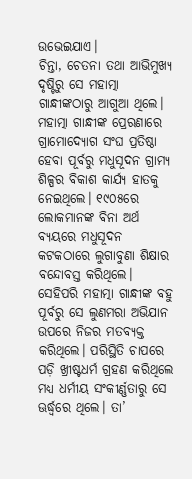ଉଭେଇଯାଏ।
ଚିନ୍ତା, ଚେତନା ତଥା ଆଭିମୁଖ୍ୟ ଦୃଷ୍ଟିରୁ ସେ ମହାତ୍ମା ଗାନ୍ଧୀଙ୍କଠାରୁ ଆଗୁଆ ଥିଲେ। ମହାତ୍ମା ଗାନ୍ଧୀଙ୍କ ପ୍ରେରଣାରେ ଗ୍ରାମୋଦ୍ୟୋଗ ସଂଘ ପ୍ରତିଷ୍ଠା ହେବା ପୂର୍ବରୁ ମଧୁସୂଦନ ଗ୍ରାମ୍ୟ ଶିଳ୍ପର ବିକାଶ କାର୍ଯ୍ୟ ହାତକୁ ନେଇଥିଲେ। ୧୯୦୫ରେ ଲୋକମାନଙ୍କ ବିନା ଅର୍ଥ ବ୍ୟୟରେ ମଧୁସୂଦନ କଟକଠାରେ ଲୁଗାବୁଣା ଶିକ୍ଷାର ବନ୍ଦୋବସ୍ତ କରିଥିଲେ। ସେହିପରି ମହାତ୍ମା ଗାନ୍ଧୀଙ୍କ ବହୁ ପୂର୍ବରୁ ସେ ଲୁଣମରା ଅଭିଯାନ ଉପରେ ନିଜର ମତବ୍ୟକ୍ତ କରିଥିଲେ। ପରିସ୍ଥିତି ଚାପରେ ପଡ଼ି ଖ୍ରୀଷ୍ଟଧର୍ମ ଗ୍ରହଣ କରିଥିଲେ ମଧ୍ୟ ଧର୍ମୀୟ ସଂକୀର୍ଣ୍ଣତାରୁ ସେ ଊର୍ଦ୍ଧ୍ୱରେ ଥିଲେ। ତା’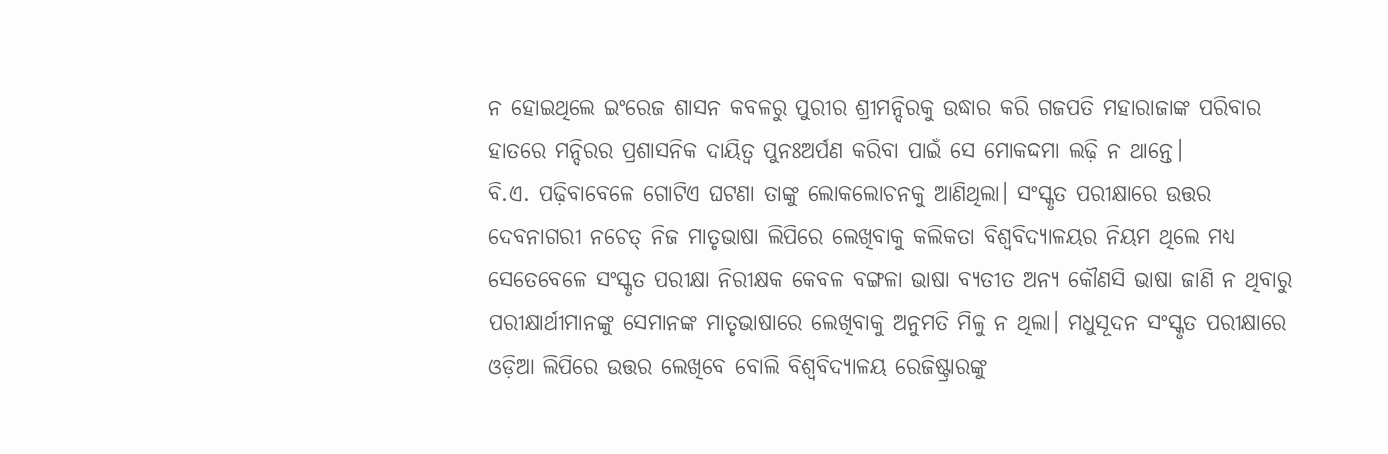ନ ହୋଇଥିଲେ ଇଂରେଜ ଶାସନ କବଳରୁ ପୁରୀର ଶ୍ରୀମନ୍ଦିରକୁ ଉଦ୍ଧାର କରି ଗଜପତି ମହାରାଜାଙ୍କ ପରିବାର ହାତରେ ମନ୍ଦିରର ପ୍ରଶାସନିକ ଦାୟିତ୍ୱ ପୁନଃଅର୍ପଣ କରିବା ପାଇଁ ସେ ମୋକଦ୍ଦମା ଲଢ଼ି ନ ଥାନ୍ତେ।
ବି.ଏ. ପଢ଼ିବାବେଳେ ଗୋଟିଏ ଘଟଣା ତାଙ୍କୁ ଲୋକଲୋଚନକୁ ଆଣିଥିଲା। ସଂସ୍କୃତ ପରୀକ୍ଷାରେ ଉତ୍ତର ଦେବନାଗରୀ ନଚେତ୍‌ ନିଜ ମାତୃଭାଷା ଲିପିରେ ଲେଖିବାକୁ କଲିକତା ବିଶ୍ୱବିଦ୍ୟାଳୟର ନିୟମ ଥିଲେ ମଧ୍ୟ ସେତେବେଳେ ସଂସ୍କୃତ ପରୀକ୍ଷା ନିରୀକ୍ଷକ କେବଳ ବଙ୍ଗଳା ଭାଷା ବ୍ୟତୀତ ଅନ୍ୟ କୌଣସି ଭାଷା ଜାଣି ନ ଥିବାରୁ ପରୀକ୍ଷାର୍ଥୀମାନଙ୍କୁ ସେମାନଙ୍କ ମାତୃଭାଷାରେ ଲେଖିବାକୁ ଅନୁମତି ମିଳୁ ନ ଥିଲା। ମଧୁସୂଦନ ସଂସ୍କୃତ ପରୀକ୍ଷାରେ ଓଡ଼ିଆ ଲିପିରେ ଉତ୍ତର ଲେଖିବେ ବୋଲି ବିଶ୍ୱବିଦ୍ୟାଳୟ ରେଜିଷ୍ଟ୍ରାରଙ୍କୁ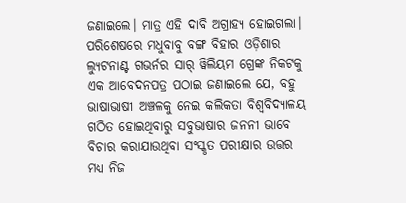ଜଣାଇଲେ। ମାତ୍ର ଏହି ଦାବି ଅଗ୍ରାହ୍ୟ ହୋଇଗଲା। ପରିଶେଷରେ ମଧୁବାବୁ ବଙ୍ଗ ବିହାର ଓଡ଼ିଶାର ଲ୍ୟୁଟନାଣ୍ଟ ଗଭର୍ନର ସାର୍‌ ୱିଲିୟମ ଗ୍ରେଙ୍କ ନିକଟକୁ ଏକ ଆବେଦନପତ୍ର ପଠାଇ ଜଣାଇଲେ ଯେ, ବହୁ ଭାଷାଭାଷୀ ଅଞ୍ଚଳକୁ ନେଇ କଲିକତା ବିଶ୍ୱବିଦ୍ୟାଳୟ ଗଠିତ ହୋଇଥିବାରୁ ସବୁଭାଷାର ଜନନୀ ଭାବେ ବିଚାର କରାଯାଉଥିବା ସଂସ୍କୃତ ପରୀକ୍ଷାର ଉତ୍ତର ମଧ୍ୟ ନିଜ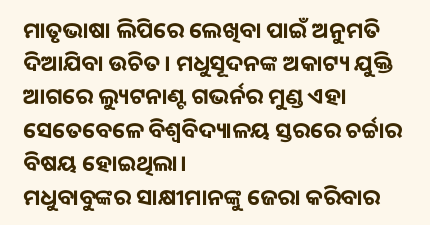ମାତୃଭାଷା ଲିପିରେ ଲେଖିବା ପାଇଁ ଅନୁମତି ଦିଆଯିବା ଉଚିତ। ମଧୁସୂଦନଙ୍କ ଅକାଟ୍ୟ ଯୁକ୍ତି ଆଗରେ ଲ୍ୟୁଟନାଣ୍ଟ ଗଭର୍ନର ମୁଣ୍ଡ ଏହା ସେତେବେଳେ ବିଶ୍ୱବିଦ୍ୟାଳୟ ସ୍ତରରେ ଚର୍ଚ୍ଚାର ବିଷୟ ହୋଇଥିଲା।
ମଧୁବାବୁଙ୍କର ସାକ୍ଷୀମାନଙ୍କୁ ଜେରା କରିବାର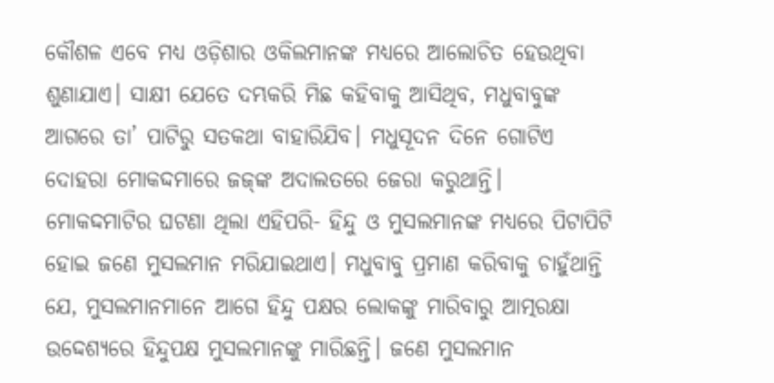କୌଶଳ ଏବେ ମଧ୍ୟ ଓଡ଼ିଶାର ଓକିଲମାନଙ୍କ ମଧ୍ୟରେ ଆଲୋଚିତ ହେଉଥିବା ଶୁଣାଯାଏ। ସାକ୍ଷୀ ଯେତେ ଦମ୍ଭକରି ମିଛ କହିବାକୁ ଆସିଥିବ, ମଧୁବାବୁଙ୍କ ଆଗରେ ତା’ ପାଟିରୁ ସତକଥା ବାହାରିଯିବ। ମଧୁସୂଦନ ଦିନେ ଗୋଟିଏ ଦୋହରା ମୋକଦ୍ଦମାରେ ଜଜ୍‌ଙ୍କ ଅଦାଲତରେ ଜେରା କରୁଥାନ୍ତି। ମୋକଦ୍ଦମାଟିର ଘଟଣା ଥିଲା ଏହିପରି- ହିନ୍ଦୁ ଓ ମୁସଲମାନଙ୍କ ମଧ୍ୟରେ ପିଟାପିଟି ହୋଇ ଜଣେ ମୁସଲମାନ ମରିଯାଇଥାଏ। ମଧୁବାବୁ ପ୍ରମାଣ କରିବାକୁ ଚାହୁଁଥାନ୍ତି ଯେ, ମୁସଲମାନମାନେ ଆଗେ ହିନ୍ଦୁ ପକ୍ଷର ଲୋକଙ୍କୁ ମାରିବାରୁ ଆତ୍ମରକ୍ଷା ଉଦ୍ଦେଶ୍ୟରେ ହିନ୍ଦୁପକ୍ଷ ମୁସଲମାନଙ୍କୁ ମାରିଛନ୍ତି। ଜଣେ ମୁସଲମାନ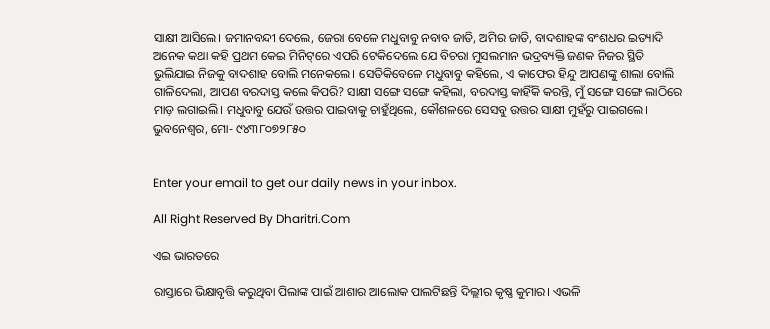ସାକ୍ଷୀ ଆସିଲେ। ଜମାନବନ୍ଦୀ ଦେଲେ, ଜେରା ବେଳେ ମଧୁବାବୁ ନବାବ ଜାତି, ଅମିର ଜାତି, ବାଦଶାହଙ୍କ ବଂଶଧର ଇତ୍ୟାଦି ଅନେକ କଥା କହି ପ୍ରଥମ କେଇ ମିନିଟ୍‌ରେ ଏପରି ଟେକିଦେଲେ ଯେ ବିଚରା ମୁସଲମାନ ଭଦ୍ରବ୍ୟକ୍ତି ଜଣକ ନିଜର ସ୍ଥିତି ଭୁଲିଯାଇ ନିଜକୁ ବାଦଶାହ ବୋଲି ମନେକଲେ। ସେତିକିବେଳେ ମଧୁବାବୁ କହିଲେ, ଏ କାଫେର ହିନ୍ଦୁ ଆପଣଙ୍କୁ ଶାଲା ବୋଲି ଗାଳିଦେଲା, ଆପଣ ବରଦାସ୍ତ କଲେ କିପରି? ସାକ୍ଷୀ ସଙ୍ଗେ ସଙ୍ଗେ କହିଲା, ବରଦାସ୍ତ କାହିଁକି କରନ୍ତି, ମୁଁ ସଙ୍ଗେ ସଙ୍ଗେ ଲାଠିରେ ମାଡ଼ ଲଗାଇଲି। ମଧୁବାବୁ ଯେଉଁ ଉତ୍ତର ପାଇବାକୁ ଚାହୁଁଥିଲେ, କୌଶଳରେ ସେସବୁ ଉତ୍ତର ସାକ୍ଷୀ ମୁହଁରୁ ପାଇଗଲେ।
ଭୁବନେଶ୍ୱର, ମୋ- ୯୪୩୮୦୭୨୮୫୦


Enter your email to get our daily news in your inbox.

All Right Reserved By Dharitri.Com

ଏଇ ଭାରତରେ

ରାସ୍ତାରେ ଭିକ୍ଷାବୃତ୍ତି କରୁଥିବା ପିଲାଙ୍କ ପାଇଁ ଆଶାର ଆଲୋକ ପାଲଟିଛନ୍ତି ଦିଲ୍ଲୀର କୃଷ୍ଣ କୁମାର। ଏଭଳି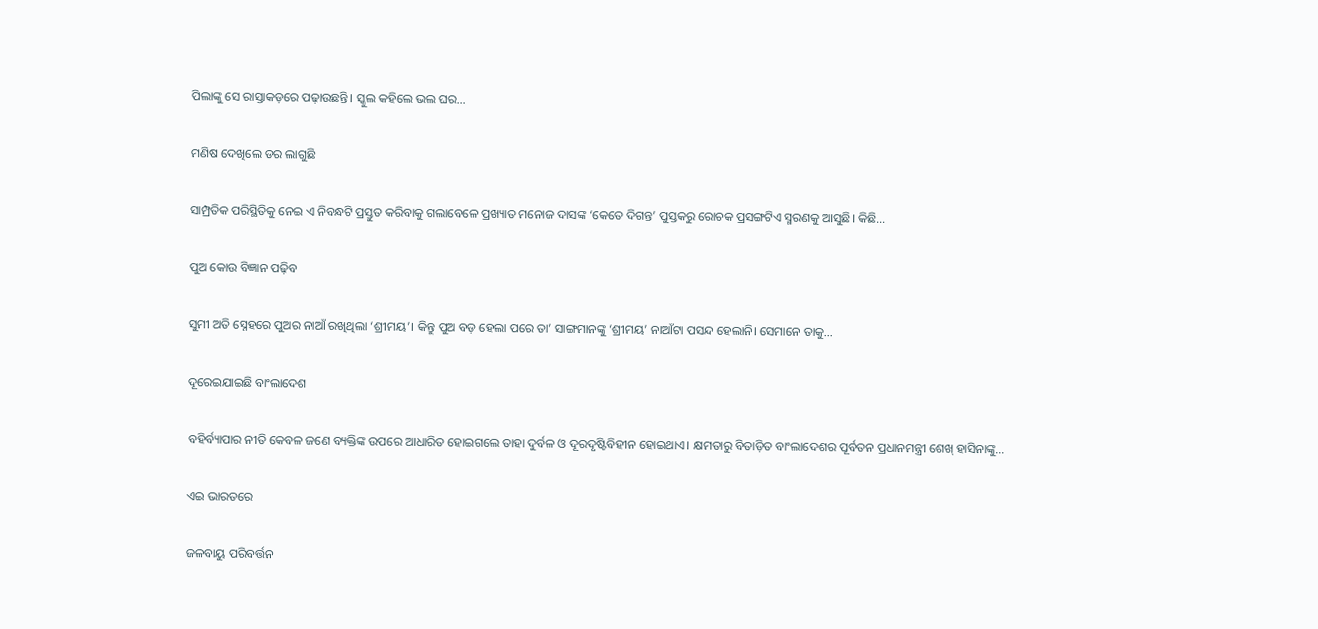ପିଲାଙ୍କୁ ସେ ରାସ୍ତାକଡ଼ରେ ପଢ଼ାଉଛନ୍ତି। ସ୍କୁଲ କହିଲେ ଭଲ ଘର…

ମଣିଷ ଦେଖିଲେ ଡର ଲାଗୁଛି

ସାମ୍ପ୍ରତିକ ପରିସ୍ଥିତିକୁ ନେଇ ଏ ନିବନ୍ଧଟି ପ୍ରସ୍ତୁତ କରିବାକୁ ଗଲାବେଳେ ପ୍ରଖ୍ୟାତ ମନୋଜ ଦାସଙ୍କ ‘କେତେ ଦିଗନ୍ତ’ ପୁସ୍ତକରୁ ରୋଚକ ପ୍ରସଙ୍ଗଟିଏ ସ୍ମରଣକୁ ଆସୁଛି। କିଛି…

ପୁଅ କୋଉ ବିଜ୍ଞାନ ପଢ଼ିବ

ସୁମୀ ଅତି ସ୍ନେହରେ ପୁଅର ନାଆଁ ରଖିଥିଲା ‘ଶ୍ରୀମୟ’। କିନ୍ତୁ ପୁଅ ବଡ଼ ହେଲା ପରେ ତା’ ସାଙ୍ଗମାନଙ୍କୁ ‘ଶ୍ରୀମୟ’ ନାଆଁଟା ପସନ୍ଦ ହେଲାନି। ସେମାନେ ତାକୁ…

ଦୂରେଇଯାଇଛି ବାଂଲାଦେଶ

ବହିର୍ବ୍ୟାପାର ନୀତି କେବଳ ଜଣେ ବ୍ୟକ୍ତିଙ୍କ ଉପରେ ଆଧାରିତ ହୋଇଗଲେ ତାହା ଦୁର୍ବଳ ଓ ଦୂରଦୃଷ୍ଟିବିହୀନ ହୋଇଥାଏ। କ୍ଷମତାରୁ ବିତାଡ଼ିତ ବାଂଲାଦେଶର ପୂର୍ବତନ ପ୍ରଧାନମନ୍ତ୍ରୀ ଶେଖ୍‌ ହାସିନାଙ୍କୁ…

ଏଇ ଭାରତରେ

ଜଳବାୟୁ ପରିବର୍ତ୍ତନ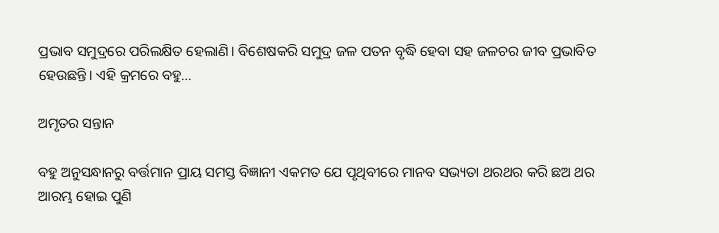ପ୍ରଭାବ ସମୁଦ୍ରରେ ପରିଲକ୍ଷିତ ହେଲାଣି। ବିଶେଷକରି ସମୁଦ୍ର ଜଳ ପତନ ବୃଦ୍ଧି ହେବା ସହ ଜଳଚର ଜୀବ ପ୍ରଭାବିତ ହେଉଛନ୍ତି। ଏହି କ୍ରମରେ ବହୁ…

ଅମୃତର ସନ୍ତାନ

ବହୁ ଅନୁସନ୍ଧାନରୁ ବର୍ତ୍ତମାନ ପ୍ରାୟ ସମସ୍ତ ବିଜ୍ଞାନୀ ଏକମତ ଯେ ପୃଥିବୀରେ ମାନବ ସଭ୍ୟତା ଥରଥର କରି ଛଅ ଥର ଆରମ୍ଭ ହୋଇ ପୁଣି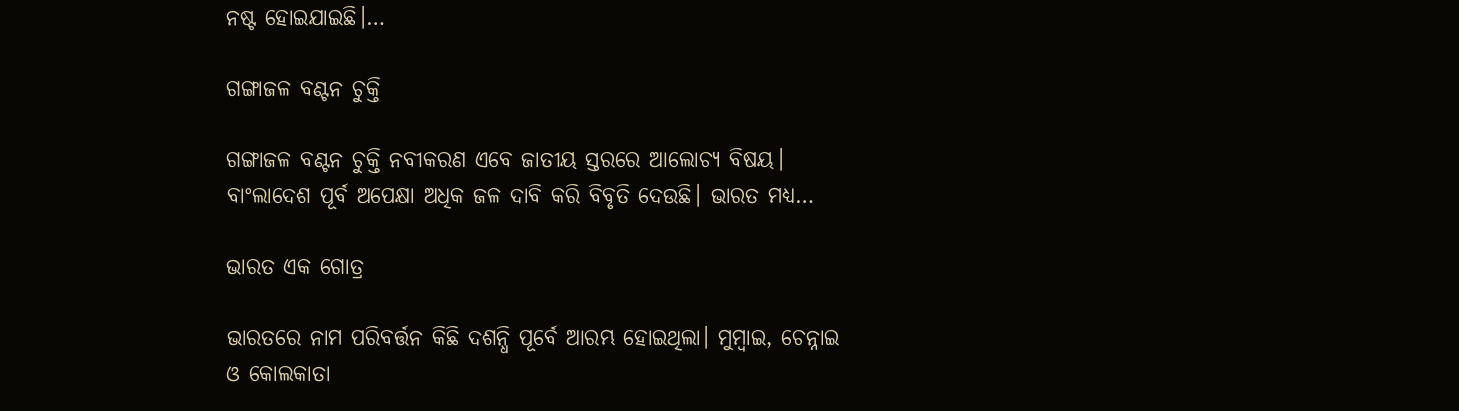ନଷ୍ଟ ହୋଇଯାଇଛି।…

ଗଙ୍ଗାଜଳ ବଣ୍ଟନ ଚୁକ୍ତି

ଗଙ୍ଗାଜଳ ବଣ୍ଟନ ଚୁକ୍ତି ନବୀକରଣ ଏବେ ଜାତୀୟ ସ୍ତରରେ ଆଲୋଚ୍ୟ ବିଷୟ। ବାଂଲାଦେଶ ପୂର୍ବ ଅପେକ୍ଷା ଅଧିକ ଜଳ ଦାବି କରି ବିବୃତି ଦେଉଛି। ଭାରତ ମଧ୍ୟ…

ଭାରତ ଏକ ଗୋତ୍ର

ଭାରତରେ ନାମ ପରିବର୍ତ୍ତନ କିଛି ଦଶନ୍ଧି ପୂର୍ବେ ଆରମ୍ଭ ହୋଇଥିଲା। ମୁମ୍ବାଇ, ଚେନ୍ନାଇ ଓ କୋଲକାତା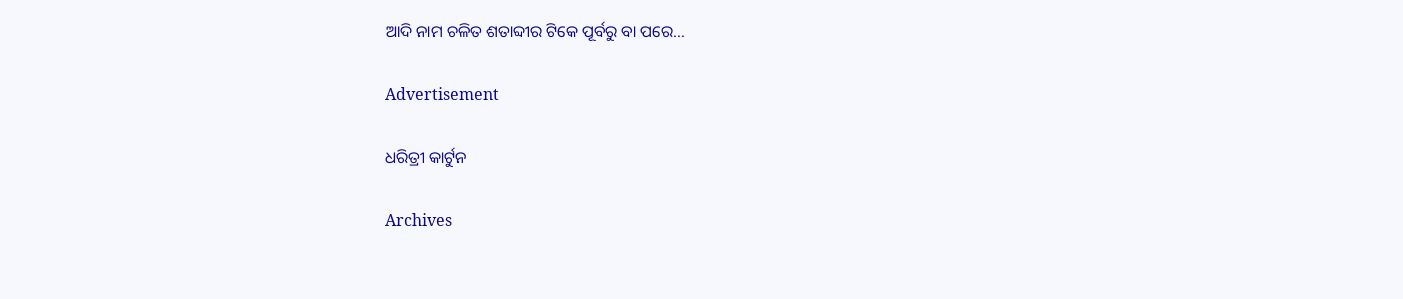ଆଦି ନାମ ଚଳିତ ଶତାବ୍ଦୀର ଟିକେ ପୂର୍ବରୁ ବା ପରେ…

Advertisement

ଧରିତ୍ରୀ କାର୍ଟୁନ

Archives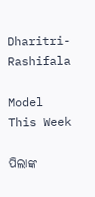Dharitri-Rashifala

Model This Week

ପିଲାଙ୍କ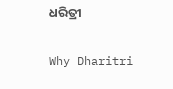ଧରିତ୍ରୀ

Why Dharitri